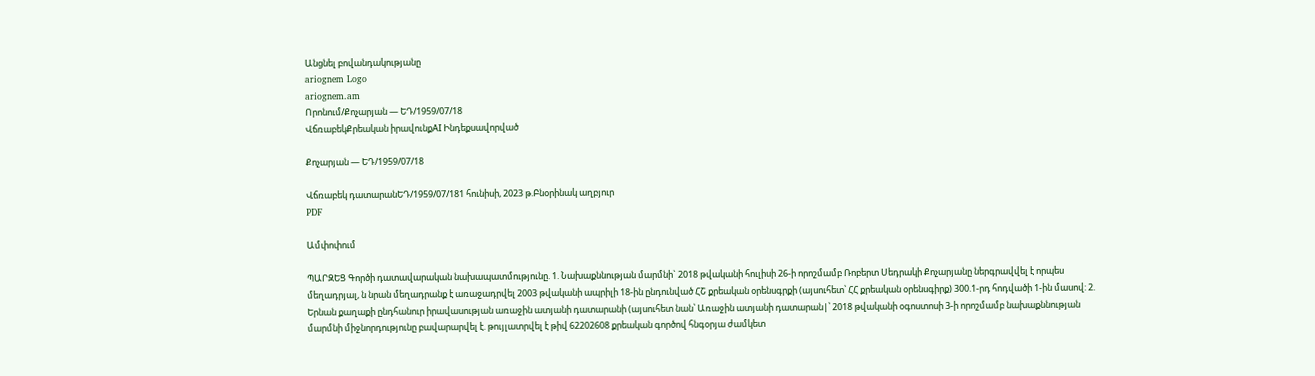Անցնել բովանդակությանը
ariognem Logo
ariognem.am
Որոնում/Քոչարյան — ԵԴ/1959/07/18
ՎճռաբեկՔրեական իրավունքAI Ինդեքսավորված

Քոչարյան — ԵԴ/1959/07/18

Վճռաբեկ դատարանԵԴ/1959/07/181 հունիսի, 2023 թ.Բնօրինակ աղբյուր
PDF

Ամփոփում

ՊԱՐԶԵՑ Գործի դատավարական նախապատմությունը. 1. Նախաքննության մարմնի` 2018 թվականի հուլիսի 26-ի որոշմամբ Ռոբերտ Սեդրակի Քոչարյանը ներգրավվել է որպես մեղադրյալ, ն նրան մեղադրանք է առաջադրվել 2003 թվականի ապրիլի 18-ին ընդունված ՀՇ քրեական օրենսգրքի (այսուհետ՝ ՀՀ քրեական օրենսգիրք) 300.1-րդ հոդվածի 1-ին մասով: 2. Երնան քաղաքի ընդհանուր իրավասության առաջին ատյանի դատարանի (այսուհետ նան՝ Առաջին ատյանի դատարան|՝ 2018 թվականի օգոստոսի 3-ի որոշմամբ նախաքննության մարմնի միջնորդությունը բավարարվել է. թույլատրվել է թիվ 62202608 քրեական գործով հնգօրյա ժամկետ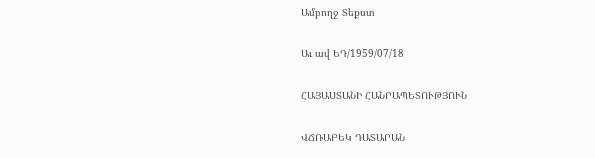Ամբողջ Տեքստ

Աւ ավ ԵԴ/1959/07/18

ՀԱՅԱՍՏԱՆԻ ՀԱՆՐԱՊԵՏՈՒԹՅՈՒՆ

ՎՃՌԱԲԵԿ ԴԱՏԱՐԱՆ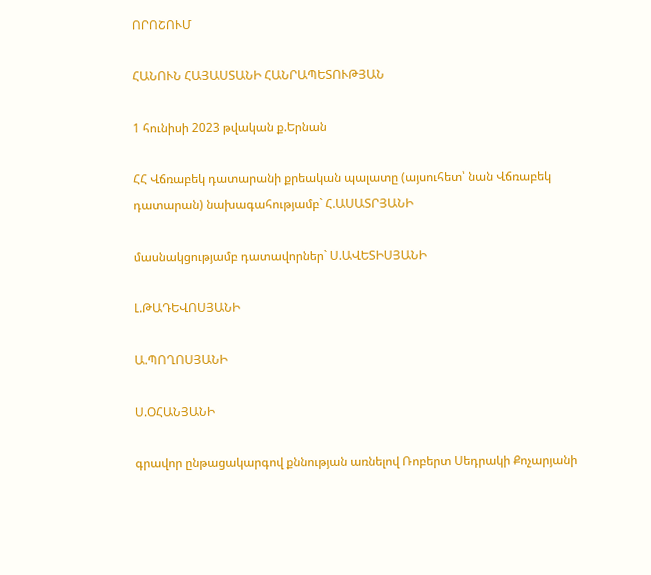ՈՐՈՇՈՒՄ

ՀԱՆՈՒՆ ՀԱՅԱՍՏԱՆԻ ՀԱՆՐԱՊԵՏՈՒԹՅԱՆ

1 հունիսի 2023 թվական ք.Երնան

ՀՀ Վճռաբեկ դատարանի քրեական պալատը (այսուհետ՝ նան Վճռաբեկ դատարան) նախագահությամբ` Հ.ԱՍԱՏՐՅԱՆԻ

մասնակցությամբ դատավորներ` Ս.ԱՎԵՏԻՍՅԱՆԻ

Լ.ԹԱԴԵՎՈՍՅԱՆԻ

Ա.ՊՈՂՈՍՅԱՆԻ

Ս.ՕՀԱՆՅԱՆԻ

գրավոր ընթացակարգով քննության առնելով Ռոբերտ Սեդրակի Քոչարյանի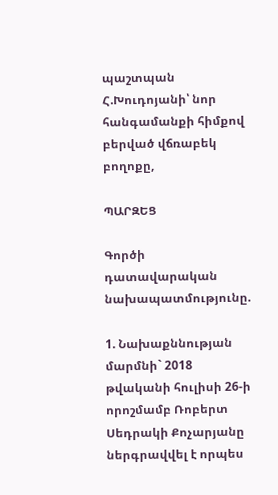պաշտպան Հ.Խուդոյանի՝ նոր հանգամանքի հիմքով բերված վճռաբեկ բողոքը,

ՊԱՐԶԵՑ

Գործի դատավարական նախապատմությունը.

1. Նախաքննության մարմնի` 2018 թվականի հուլիսի 26-ի որոշմամբ Ռոբերտ Սեդրակի Քոչարյանը ներգրավվել է որպես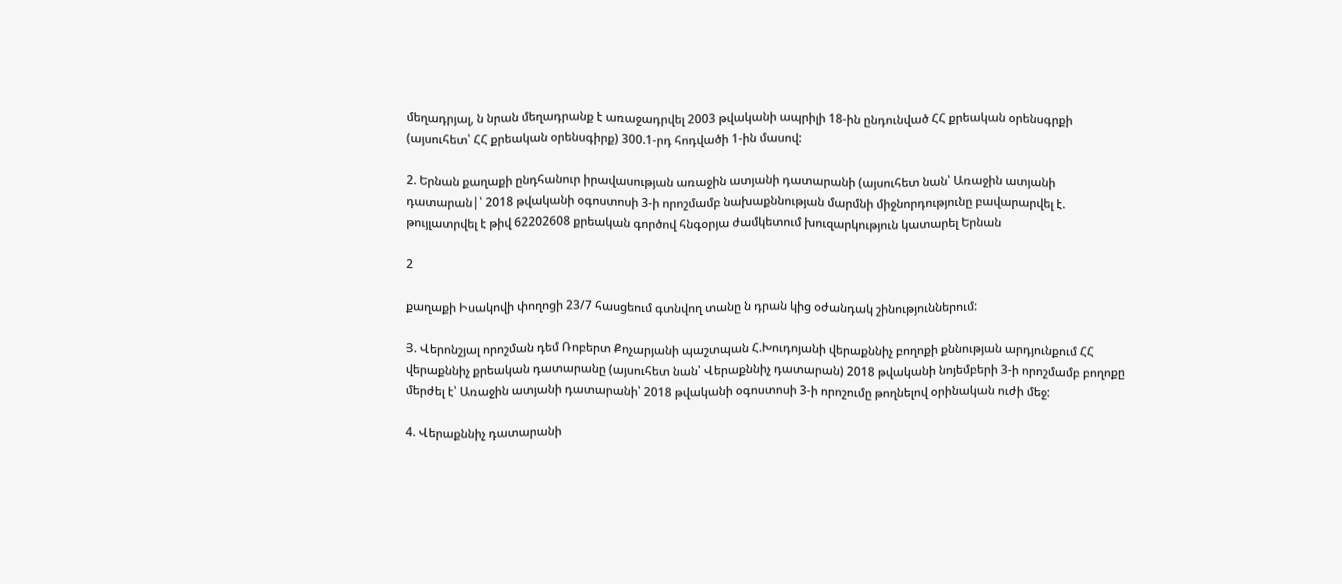մեղադրյալ, ն նրան մեղադրանք է առաջադրվել 2003 թվականի ապրիլի 18-ին ընդունված ՀՀ քրեական օրենսգրքի (այսուհետ՝ ՀՀ քրեական օրենսգիրք) 300.1-րդ հոդվածի 1-ին մասով:

2. Երնան քաղաքի ընդհանուր իրավասության առաջին ատյանի դատարանի (այսուհետ նան՝ Առաջին ատյանի դատարան|՝ 2018 թվականի օգոստոսի 3-ի որոշմամբ նախաքննության մարմնի միջնորդությունը բավարարվել է. թույլատրվել է թիվ 62202608 քրեական գործով հնգօրյա ժամկետում խուզարկություն կատարել Երնան

2

քաղաքի Իսակովի փողոցի 23/7 հասցեում գտնվող տանը ն դրան կից օժանդակ շինություններում:

Յ. Վերոնշյալ որոշման դեմ Ռոբերտ Քոչարյանի պաշտպան Հ.Խուդոյանի վերաքննիչ բողոքի քննության արդյունքում ՀՀ վերաքննիչ քրեական դատարանը (այսուհետ նան՝ Վերաքննիչ դատարան) 2018 թվականի նոյեմբերի 3-ի որոշմամբ բողոքը մերժել է՝ Առաջին ատյանի դատարանի՝ 2018 թվականի օգոստոսի 3-ի որոշումը թողնելով օրինական ուժի մեջ:

4. Վերաքննիչ դատարանի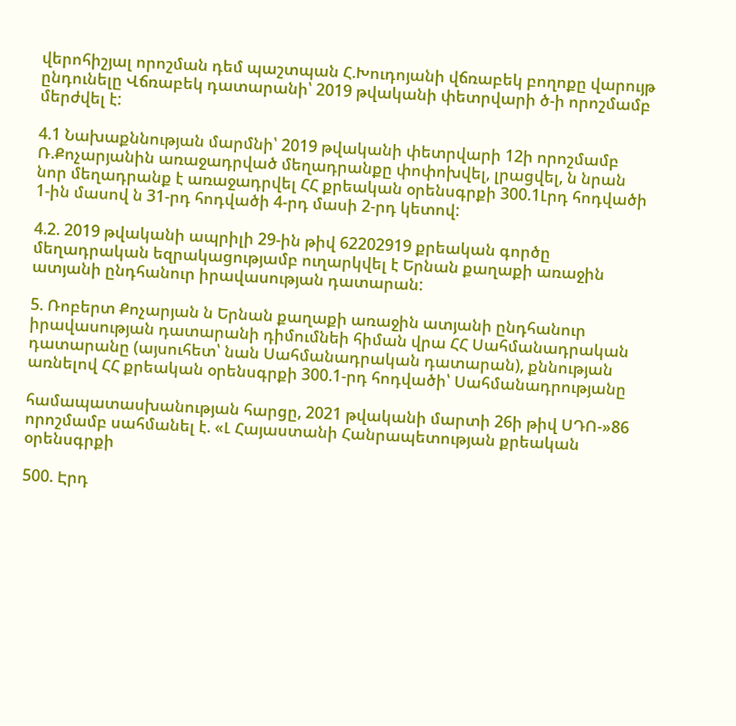վերոհիշյալ որոշման դեմ պաշտպան Հ.Խուդոյանի վճռաբեկ բողոքը վարույթ ընդունելը Վճռաբեկ դատարանի՝ 2019 թվականի փետրվարի ծ-ի որոշմամբ մերժվել է:

4.1 Նախաքննության մարմնի՝ 2019 թվականի փետրվարի 12ի որոշմամբ Ռ.Քոչարյանին առաջադրված մեղադրանքը փոփոխվել, լրացվել, ն նրան նոր մեղադրանք է առաջադրվել ՀՀ քրեական օրենսգրքի 300.1Լրդ հոդվածի 1-ին մասով ն 31-րդ հոդվածի 4-րդ մասի 2-րդ կետով:

4.2. 2019 թվականի ապրիլի 29-ին թիվ 62202919 քրեական գործը մեղադրական եզրակացությամբ ուղարկվել է Երնան քաղաքի առաջին ատյանի ընդհանուր իրավասության դատարան:

5. Ռոբերտ Քոչարյան ն Երնան քաղաքի առաջին ատյանի ընդհանուր իրավասության դատարանի դիմումնեի հիման վրա ՀՀ Սահմանադրական դատարանը (այսուհետ՝ նան Սահմանադրական դատարան), քննության առնելով ՀՀ քրեական օրենսգրքի 300.1-րդ հոդվածի՝ Սահմանադրությանը

համապատասխանության հարցը, 2021 թվականի մարտի 26ի թիվ ՍԴՈ-»86 որոշմամբ սահմանել է. «Լ Հայաստանի Հանրապետության քրեական օրենսգրքի

500. Էրդ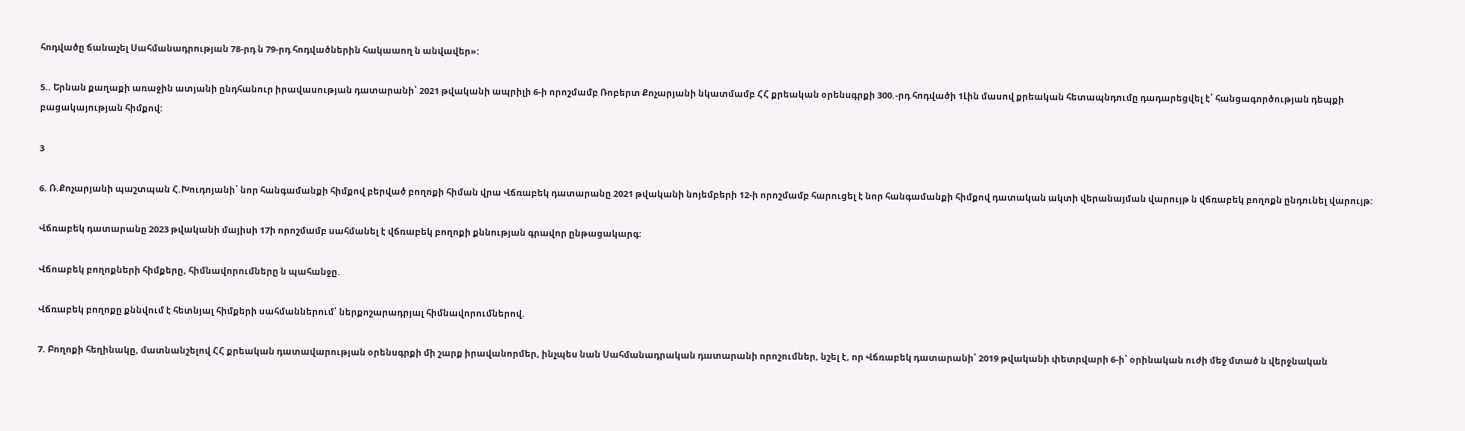հոդվածը ճանաչել Սահմանադրության 78-րդ ն 79-րդ հոդվածներին հակաաող ն անվավեր»:

5.. Երնան քաղաքի առաջին ատյանի ընդհանուր իրավասության դատարանի՝ 2021 թվականի ապրիլի 6-ի որոշմամբ Ռոբերտ Քոչարյանի նկատմամբ ՀՀ քրեական օրենսգրքի 300.-րդ հոդվածի 1Լին մասով քրեական հետապնդումը դադարեցվել է՝ հանցագործության դեպքի բացակայության հիմքով:

3

6. Ռ.Քոչարյանի պաշտպան Հ.Խուդոյանի՝ նոր հանգամանքի հիմքով բերված բողոքի հիման վրա Վճռաբեկ դատարանը 2021 թվականի նոյեմբերի 12-ի որոշմամբ հարուցել է նոր հանգամանքի հիմքով դատական ակտի վերանայման վարույթ ն վճռաբեկ բողոքն ընդունել վարույթ:

Վճռաբեկ դատարանը 2023 թվականի մայիսի 17ի որոշմամբ սահմանել է վճռաբեկ բողոքի քննության գրավոր ընթացակարգ:

Վճոաբեկ բողոքների հիմքերը, հիմնավորումները ն պահանջը.

Վճռաբեկ բողոքը քննվում է հետնյալ հիմքերի սահմաններում՝ ներքոշարադրյալ հիմնավորումներով.

7. Բողոքի հեղինակը, մատնանշելով ՀՀ քրեական դատավարության օրենսգրքի մի շարք իրավանորմեր, ինչպես նան Սահմանադրական դատարանի որոշումներ, նշել է, որ Վճռաբեկ դատարանի՝ 2019 թվականի փետրվարի 6-ի՝ օրինական ուժի մեջ մտած ն վերջնական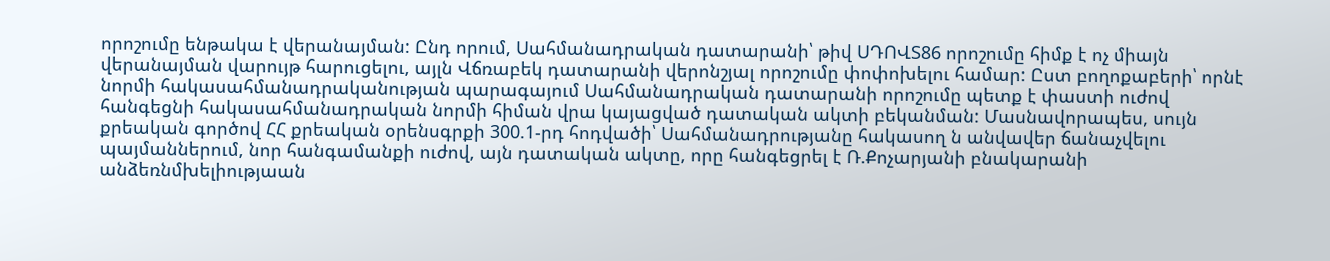որոշումը ենթակա է վերանայման: Ընդ որում, Սահմանադրական դատարանի՝ թիվ ՍԴՈՎՏ86 որոշումը հիմք է ոչ միայն վերանայման վարույթ հարուցելու, այլն Վճռաբեկ դատարանի վերոնշյալ որոշումը փոփոխելու համար: Ըստ բողոքաբերի՝ որնէ նորմի հակասահմանադրականության պարագայում Սահմանադրական դատարանի որոշումը պետք է փաստի ուժով հանգեցնի հակասահմանադրական նորմի հիման վրա կայացված դատական ակտի բեկանման: Մասնավորապես, սույն քրեական գործով ՀՀ քրեական օրենսգրքի 300.1-րդ հոդվածի՝ Սահմանադրությանը հակասող ն անվավեր ճանաչվելու պայմաններում, նոր հանգամանքի ուժով, այն դատական ակտը, որը հանգեցրել է Ռ.Քոչարյանի բնակարանի անձեռնմխելիությաան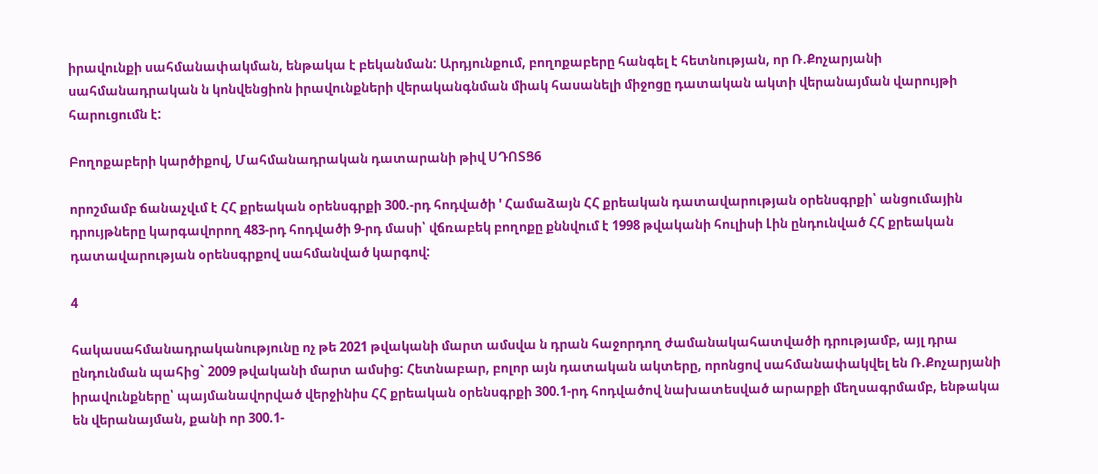իրավունքի սահմանափակման, ենթակա է բեկանման: Արդյունքում, բողոքաբերը հանգել է հետնության, որ Ռ.Քոչարյանի սահմանադրական ն կոնվենցիոն իրավունքների վերականգնման միակ հասանելի միջոցը դատական ակտի վերանայման վարույթի հարուցումն է:

Բողոքաբերի կարծիքով, Մահմանադրական դատարանի թիվ ՍԴՈՏՑ6

որոշմամբ ճանաչվւմ է ՀՀ քրեական օրենսգրքի 300.-րդ հոդվածի ' Համաձայն ՀՀ քրեական դատավարության օրենսգրքի՝ անցումային դրույթները կարգավորող 483-րդ հոդվածի 9-րդ մասի՝ վճռաբեկ բողոքը քննվում է 1998 թվականի հուլիսի Լին ընդունված ՀՀ քրեական դատավարության օրենսգրքով սահմանված կարգով:

4

հակասահմանադրականությունը ոչ թե 2021 թվականի մարտ ամսվա ն դրան հաջորդող ժամանակահատվածի դրությամբ, այլ դրա ընդունման պահից` 2009 թվականի մարտ ամսից: Հետնաբար, բոլոր այն դատական ակտերը, որոնցով սահմանափակվել են Ռ.Քոչարյանի իրավունքները՝ պայմանավորված վերջինիս ՀՀ քրեական օրենսգրքի 300.1-րդ հոդվածով նախատեսված արարքի մեղսագրմամբ, ենթակա են վերանայման, քանի որ 300.1-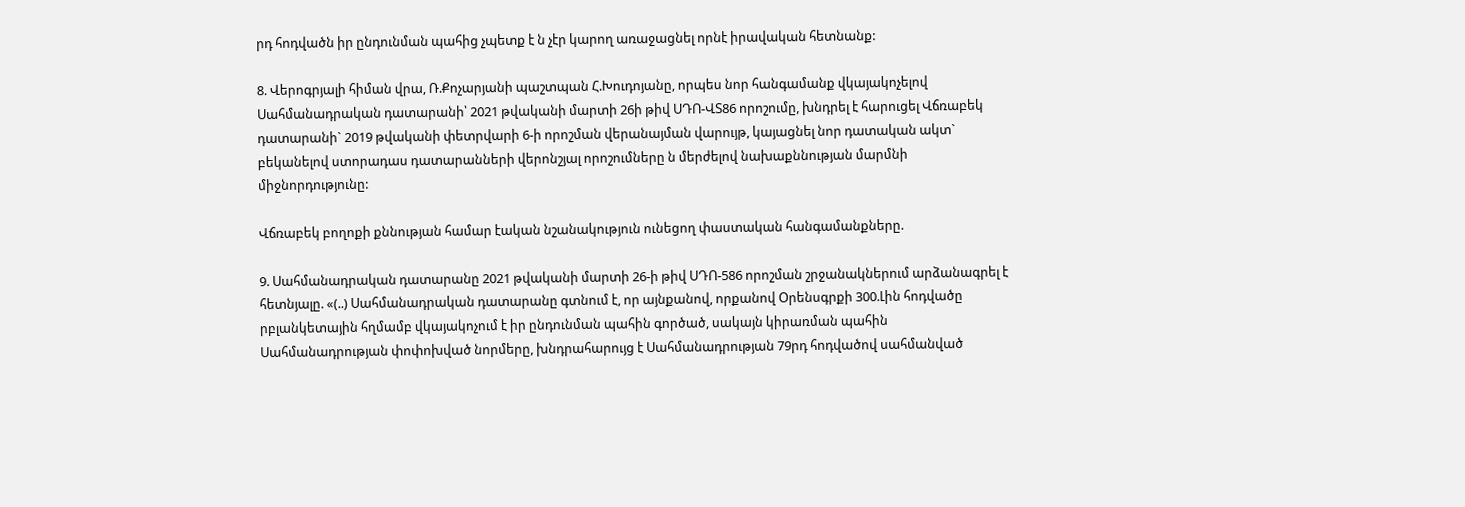րդ հոդվածն իր ընդունման պահից չպետք է ն չէր կարող առաջացնել որնէ իրավական հետնանք:

8. Վերոգրյալի հիման վրա, Ռ.Քոչարյանի պաշտպան Հ.Խուդոյանը, որպես նոր հանգամանք վկայակոչելով Սահմանադրական դատարանի՝ 2021 թվականի մարտի 26ի թիվ ՍԴՈ-ՎՏ86 որոշումը, խնդրել է հարուցել Վճռաբեկ դատարանի` 2019 թվականի փետրվարի 6-ի որոշման վերանայման վարույթ, կայացնել նոր դատական ակտ` բեկանելով ստորադաս դատարանների վերոնշյալ որոշումները ն մերժելով նախաքննության մարմնի միջնորդությունը:

Վճռաբեկ բողոքի քննության համար էական նշանակություն ունեցող փաստական հանգամանքները.

9. Սահմանադրական դատարանը 2021 թվականի մարտի 26-ի թիվ ՍԴՈ-586 որոշման շրջանակներում արձանագրել է հետնյալը. «(..) Սահմանադրական դատարանը գտնում է, որ այնքանով, որքանով Օրենսգրքի 300.Լին հոդվածը րբլանկետային հղմամբ վկայակոչում է իր ընդունման պահին գործած, սակայն կիրառման պահին Սահմանադրության փոփոխված նորմերը, խնդրահարույց է Սահմանադրության 79րդ հոդվածով սահմանված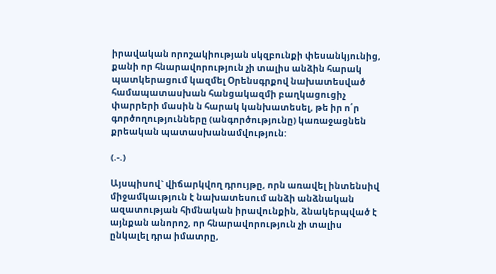իրավական որոշակիության սկզբունքի փեսանկյունից, քանի որ հնարավորություն չի տալիս անձին հարակ պատկերացում կազմել Օրենսգրքով նախատեսված համապատասխան հանցակազմի բաղկացուցիչ փարրերի մասին ն հարակ կանխատեսել, թե իր ո՛ր գործողությունները (անգործությունը) կառաջացնեն քրեական պատասխանամվություն:

(.-.)

Այսպիսով` վիճարկվող դրույթը, որն առավել ինտենսիվ միջամկաւթյուն է նախատեսում անձի անձնական ազատության հիմնական իրավունքին, ձնակերպված է այնքան անորոշ, որ հնարավորություն չի տալիս ընկալել դրա իմատրը,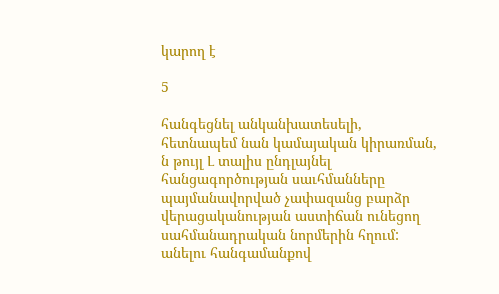կարող է

5

հանգեցնել անկանխատեսելի, հետնապեմ նան կամայական կիրառման, ն թույլ Լ տալիս ընդլայնել հանցագործության սաւհմանները պայմանավորված չափազանց բարձր վերացականության աստիճան ունեցող սահմանադրական նորմերին հղում: անելու հանգամանքով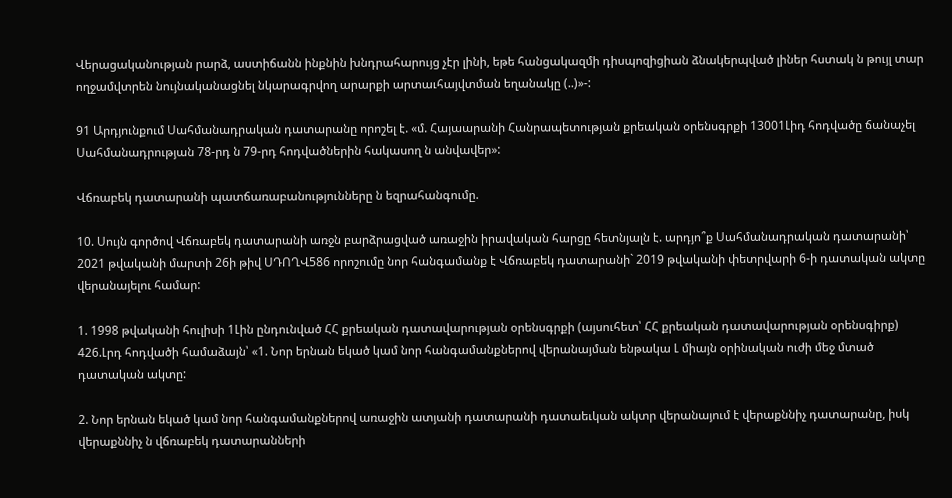Վերացականության րարձ, աստիճանն ինքնին խնդրահարույց չէր լինի, եթե հանցակազմի դիսպոզիցիան ձնակերպված լիներ հստակ ն թույլ տար ողջամվտրեն նույնականացնել նկարագրվող արարքի արտաւհայվտման եղանակը (..)»-:

91 Արդյունքում Սահմանադրական դատարանը որոշել է. «մ. Հայաարանի Հանրապետության քրեական օրենսգրքի 13001Լիդ հոդվածը ճանաչել Սահմանադրության 78-րդ ն 79-րդ հոդվածներին հակասող ն անվավեր»:

Վճռաբեկ դատարանի պատճառաբանությունները ն եզրահանգումը.

10. Սույն գործով Վճռաբեկ դատարանի առջն բարձրացված առաջին իրավական հարցը հետնյալն է. արդյո՞ք Սահմանադրական դատարանի՝ 2021 թվականի մարտի 26ի թիվ ՍԴՈՂՎ586 որոշումը նոր հանգամանք է Վճռաբեկ դատարանի` 2019 թվականի փետրվարի 6-ի դատական ակտը վերանայելու համար:

1. 1998 թվականի հուլիսի 1Լին ընդունված ՀՀ քրեական դատավարության օրենսգրքի (այսուհետ՝ ՀՀ քրեական դատավարության օրենսգիրք) 426.Լրդ հոդվածի համաձայն՝ «1. Նոր երնան եկած կամ նոր հանգամանքներով վերանայման ենթակա Լ միայն օրինական ուժի մեջ մտած դատական ակտը:

2. Նոր երնան եկած կամ նոր հանգամանքներով առաջին ատյանի դատարանի դատաեւկան ակտր վերանայում է վերաքննիչ դատարանը, իսկ վերաքննիչ ն վճռաբեկ դատարանների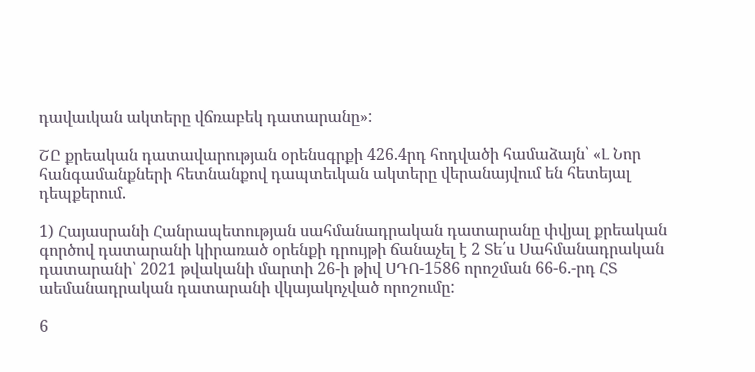դավաւկան ակտերը վճռաբեկ դատարանը»:

ՇԸ քրեական դատավարության օրենսգրքի 426.4րդ հոդվածի համաձայն՝ «Լ Նոր հանգամանքների հետնանքով դապտեւկան ակտերը վերանայվում են հետեյալ դեպքերում.

1) Հայասրանի Հանրապետության սահմանադրական դատարանը փվյալ քրեական գործով դատարանի կիրառած օրենքի դրույթի ճանաչել է 2 Տե՛ս Սահմանադրական դատարանի՝ 2021 թվականի մարտի 26-ի թիվ ՍԴՈ-1586 որոշման 66-6.-րդ ՀՏ աեմանադրական դատարանի վկայակոչված որոշումը:

6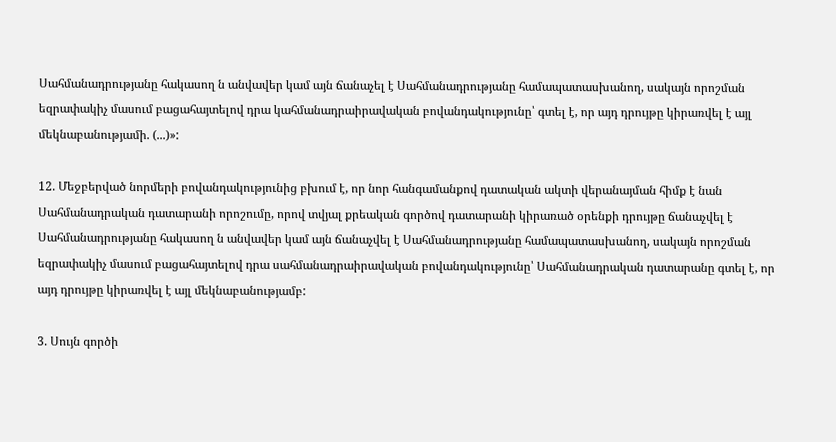Սահմանադրությանը հակասող ն անվավեր կամ այն ճանաչել է Սահմանադրությանը համապատասխանող, սակայն որոշման եզրափակիչ մասում բացահայտելով դրա կահմանադրաիրավական բովանդակությունը՝ գտել է, որ այդ դրույթը կիրառվել է այլ մեկնաբանությամի. (...)»:

12. Մեջբերված նորմերի բովանդակությունից բխում է, որ նոր հանգամանքով դատական ակտի վերանայման հիմք է նան Սահմանադրական դատարանի որոշումը, որով տվյալ քրեական գործով դատարանի կիրառած օրենքի դրույթը ճանաչվել է Սահմանադրությանը հակասող ն անվավեր կամ այն ճանաչվել է Սահմանադրությանը համապատասխանող, սակայն որոշման եզրափակիչ մասում բացահայտելով դրա սահմանադրաիրավական բովանդակությունը՝ Սահմանադրական դատարանը գտել է, որ այդ դրույթը կիրառվել է այլ մեկնաբանությամբ:

3. Սույն գործի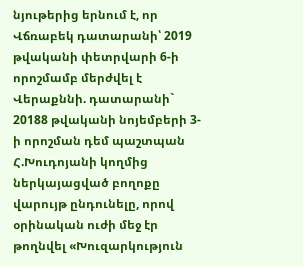նյութերից երնում է, որ Վճռաբեկ դատարանի՝ 2019 թվականի փետրվարի 6-ի որոշմամբ մերժվել է Վերաքննի. դատարանի` 20188 թվականի նոյեմբերի 3-ի որոշման դեմ պաշտպան Հ.Խուդոյանի կողմից ներկայացված բողոքը վարույթ ընդունելը, որով օրինական ուժի մեջ էր թողնվել «Խուզարկություն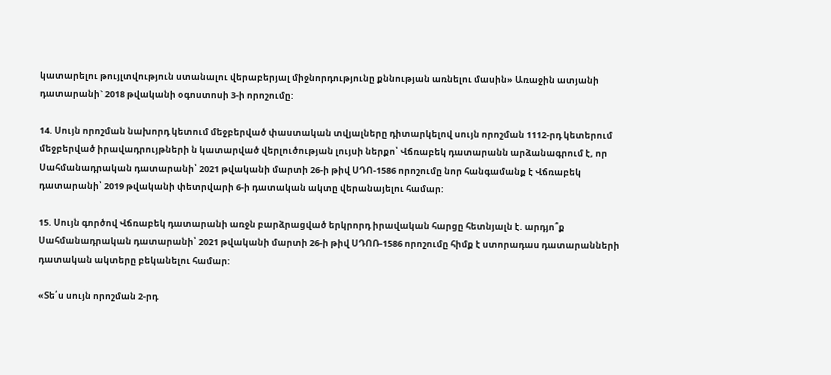կատարելու թույլտվություն ստանալու վերաբերյալ միջնորդությունը քննության առնելու մասին» Առաջին ատյանի դատարանի` 2018 թվականի օգոստոսի 3-ի որոշումը:

14. Սույն որոշման նախորդ կետում մեջբերված փաստական տվյալները դիտարկելով սույն որոշման 1112-րդ կետերում մեջբերված իրավադրույթների ն կատարված վերլուծության լույսի ներքո՝ Վճռաբեկ դատարանն արձանագրում է, որ Սահմանադրական դատարանի՝ 2021 թվականի մարտի 26-ի թիվ ՍԴՈ-1586 որոշումը նոր հանգամանք է Վճռաբեկ դատարանի՝ 2019 թվականի փետրվարի 6-ի դատական ակտը վերանայելու համար:

15. Սույն գործով Վճռաբեկ դատարանի առջն բարձրացված երկրորդ իրավական հարցը հետնյալն է. արդյո՞ք Սահմանադրական դատարանի՝ 2021 թվականի մարտի 26-ի թիվ ՍԴՈՌ-1586 որոշումը հիմք է ստորադաս դատարանների դատական ակտերը բեկանելու համար:

«Տե՛ս սույն որոշման 2-րդ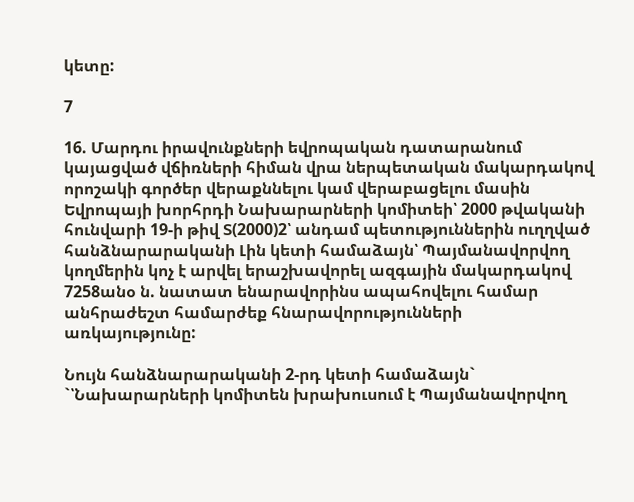կետը:

7

16. Մարդու իրավունքների եվրոպական դատարանում կայացված վճիռների հիման վրա ներպետական մակարդակով որոշակի գործեր վերաքննելու կամ վերաբացելու մասին Եվրոպայի խորհրդի Նախարարների կոմիտեի՝ 2000 թվականի հունվարի 19-ի թիվ Տ(2000)2՝ անդամ պետություններին ուղղված հանձնարարականի Լին կետի համաձայն՝ Պայմանավորվող կողմերին կոչ է արվել երաշխավորել ազգային մակարդակով 7258անօ ն. նատատ ենարավորինս ապահովելու համար անհրաժեշտ համարժեք հնարավորությունների առկայությունը:

Նույն հանձնարարականի 2-րդ կետի համաձայն` `՝Նախարարների կոմիտեն խրախուսում է Պայմանավորվող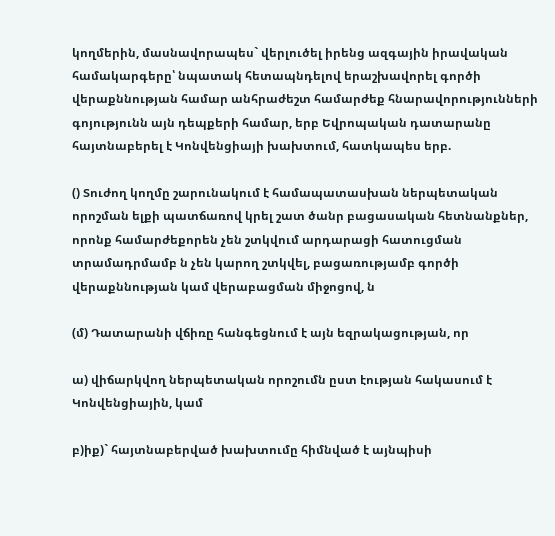կողմերին, մասնավորապես` վերլուծել իրենց ազգային իրավական համակարգերը՝ նպատակ հետապնդելով երաշխավորել գործի վերաքննության համար անհրաժեշտ համարժեք հնարավորությունների գոյությունն այն դեպքերի համար, երբ Եվրոպական դատարանը հայտնաբերել է Կոնվենցիայի խախտում, հատկապես երբ.

() Տուժող կողմը շարունակում է համապատասխան ներպետական որոշման ելքի պատճառով կրել շատ ծանր բացասական հետնանքներ, որոնք համարժեքորեն չեն շտկվում արդարացի հատուցման տրամադրմամբ ն չեն կարող շտկվել, բացառությամբ գործի վերաքննության կամ վերաբացման միջոցով, ն

(մ) Դատարանի վճիռը հանգեցնում է այն եզրակացության, որ

ա) վիճարկվող ներպետական որոշումն ըստ էության հակասում է Կոնվենցիային, կամ

բ)իք)` հայտնաբերված խախտումը հիմնված է այնպիսի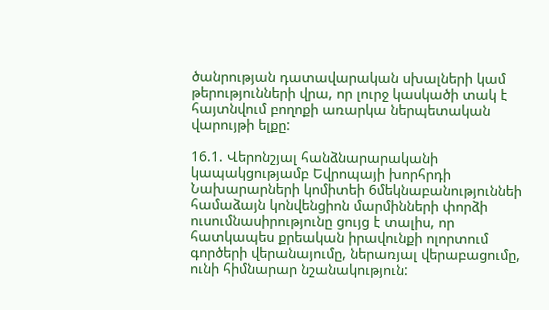ծանրության դատավարական սխալների կամ թերությունների վրա, որ լուրջ կասկածի տակ է հայտնվում բողոքի առարկա ներպետական վարույթի ելքը:

16.1. Վերոնշյալ հանձնարարականի կապակցությամբ Եվրոպայի խորհրդի Նախարարների կոմիտեի 6մեկնաբանություննեի համաձայն կոնվենցիոն մարմինների փորձի ուսումնասիրությունը ցույց է տալիս, որ հատկապես քրեական իրավունքի ոլորտում գործերի վերանայումը, ներառյալ վերաբացումը, ունի հիմնարար նշանակություն: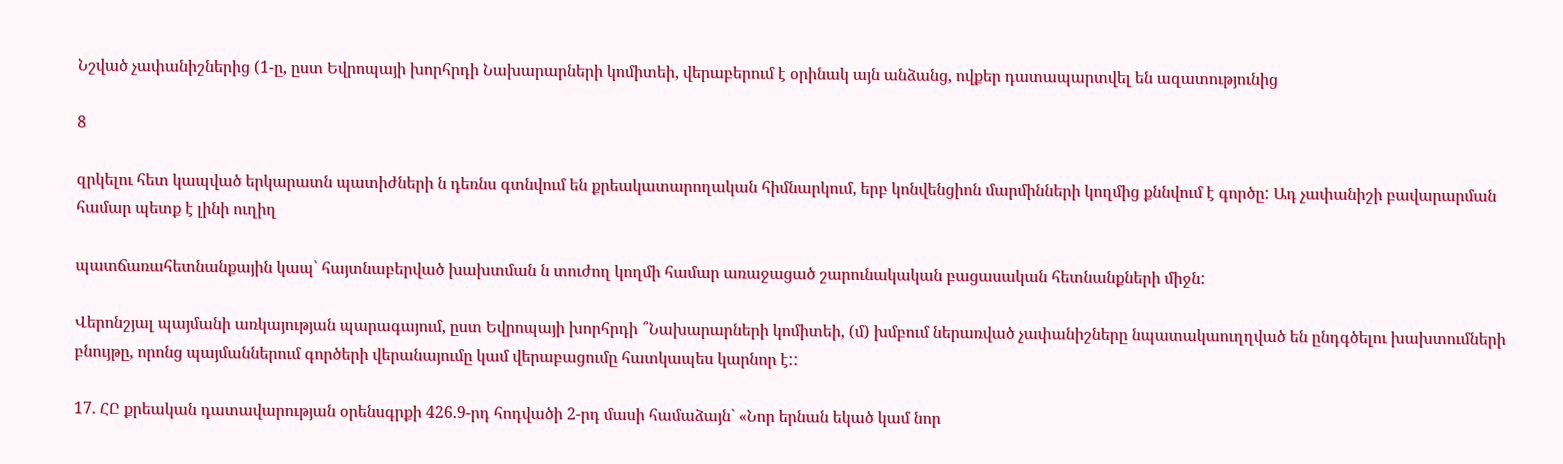Նշված չափանիշներից (1-ը, ըստ Եվրոպայի խորհրդի Նախարարների կոմիտեի, վերաբերում է օրինակ այն անձանց, ովքեր դատապարտվել են ազատությունից

8

զրկելու հետ կապված երկարատն պատիժների ն դեռնս գտնվում են քրեակատարողական հիմնարկում, երբ կոնվենցիոն մարմինների կողմից քննվում է գործը: Ադ չափանիշի բավարարման համար պետք է լինի ուղիղ

պատճառահետնանքային կապ՝ հայտնաբերված խախտման ն տուժող կողմի համար առաջացած շարունակական բացասական հետնանքների միջն:

Վերոնշյալ պայմանի առկայության պարագայում, ըստ Եվրոպայի խորհրդի ՞Նախարարների կոմիտեի, (մ) խմբում ներառված չափանիշները նպատակաուղղված են ընդգծելու խախտումների բնույթը, որոնց պայմաններում գործերի վերանայումը կամ վերաբացումը հատկապես կարնոր է::

17. ՀԸ քրեական դատավարության օրենսգրքի 426.9-րդ հոդվածի 2-րդ մասի համաձայն` «Նոր երնան եկած կամ նոր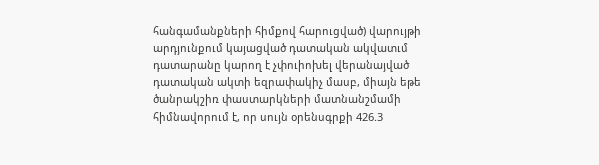հանգամանքների հիմքով հարուցված) վարույթի արդյունքում կայացված դատական ակվատւմ դատարանը կարող է չփուիոխել վերանայված դատական ակտի եզրափակիչ մասբ, միայն եթե ծանրակշիռ փաստարկների մատնանշմամի հիմնավորում է, որ սույն օրենսգրքի 426.3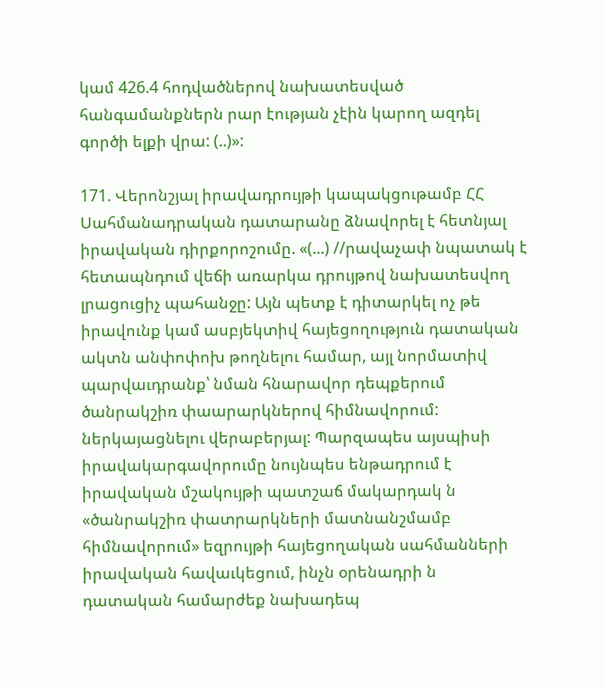կամ 426.4 հոդվածներով նախատեսված հանգամանքներն րար էության չէին կարող ազդել գործի ելքի վրա: (..)»:

171. Վերոնշյալ իրավադրույթի կապակցութամբ ՀՀ Սահմանադրական դատարանը ձնավորել է հետնյալ իրավական դիրքորոշումը. «(...) //րավաչափ նպատակ է հետապնդում վեճի առարկա դրույթով նախատեսվող լրացուցիչ պահանջը: Այն պետք է դիտարկել ոչ թե իրավունք կամ ասբյեկտիվ հայեցողություն դատական ակտն անփոփոխ թողնելու համար, այլ նորմատիվ պարվաւդրանք՝ նման հնարավոր դեպքերում ծանրակշիռ փաարարկներով հիմնավորում: ներկայացնելու վերաբերյալ: Պարզապես այսպիսի իրավակարգավորումը նույնպես ենթադրում է իրավական մշակույթի պատշաճ մակարդակ ն «ծանրակշիռ փատրարկների մատնանշմամբ հիմնավորում» եզրույթի հայեցողական սահմանների իրավական հավաւկեցում, ինչն օրենադրի ն դատական համարժեք նախադեպ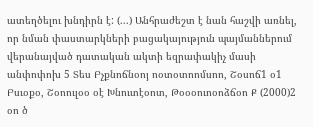ատեղծելու խնդիրն է: (...) Անհրաժեշտ է նան հաշվի առնել, որ նման փաստարկների բացակայություն պայմաններում վերանայված դատական ակտի եզրափակիչ մասի անփոփոխ 5 Տես Բչքնոճնօոյ ոօտօտոոմսոո, Շօսոճ1 օ1 Բսւօքօ, Շօոուլօօ օէ Խնուտէօոտ, Թօօօուոօոձճօո Ք (2000)2 օո ծ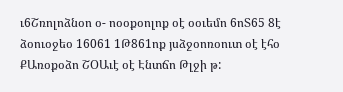ւ6Շռոլոձնօո օ- ոօօքօոլոք օէ օօւեմո 6ոՏ65 8է ձօուօջեօ 16061 1Թ861ոք յսձջօոռօուտ օէ էհօ ՔԱռօքօձո ՇՕԱւէ օէ Էնտճո Թլջի թ: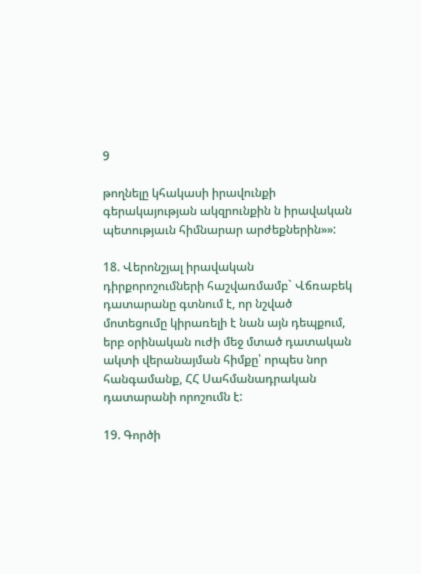9

թողնելը կհակասի իրավունքի գերակայության ակզրունքին ն իրավական պետությաւն հիմնարար արժեքներին»»:

18. Վերոնշյալ իրավական դիրքորոշումների հաշվառմամբ` Վճռաբեկ դատարանը գտնում է, որ նշված մոտեցումը կիրառելի է նան այն դեպքում, երբ օրինական ուժի մեջ մտած դատական ակտի վերանայման հիմքը՝ որպես նոր հանգամանք, ՀՀ Սահմանադրական դատարանի որոշումն է:

19. Գործի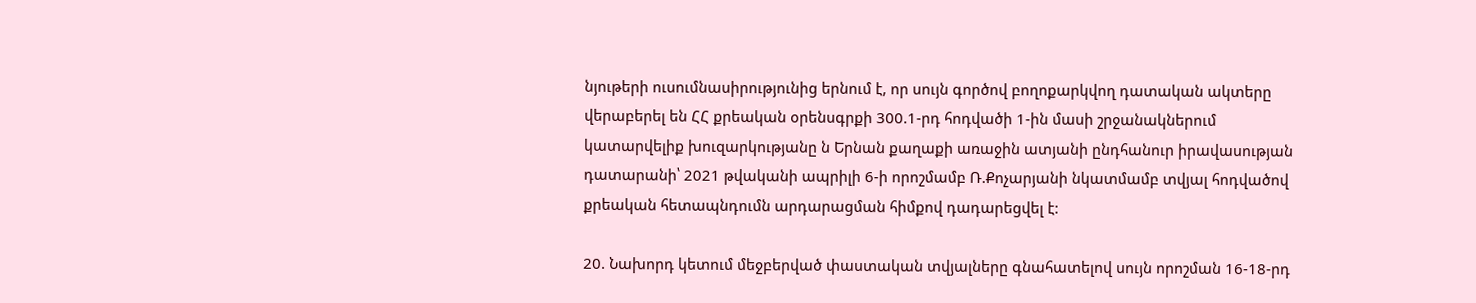նյութերի ուսումնասիրությունից երնում է, որ սույն գործով բողոքարկվող դատական ակտերը վերաբերել են ՀՀ քրեական օրենսգրքի 300.1-րդ հոդվածի 1-ին մասի շրջանակներում կատարվելիք խուզարկությանը ն Երնան քաղաքի առաջին ատյանի ընդհանուր իրավասության դատարանի՝ 2021 թվականի ապրիլի 6-ի որոշմամբ Ռ.Քոչարյանի նկատմամբ տվյալ հոդվածով քրեական հետապնդումն արդարացման հիմքով դադարեցվել է:

20. Նախորդ կետում մեջբերված փաստական տվյալները գնահատելով սույն որոշման 16-18-րդ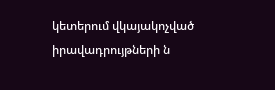կետերում վկայակոչված իրավադրույթների ն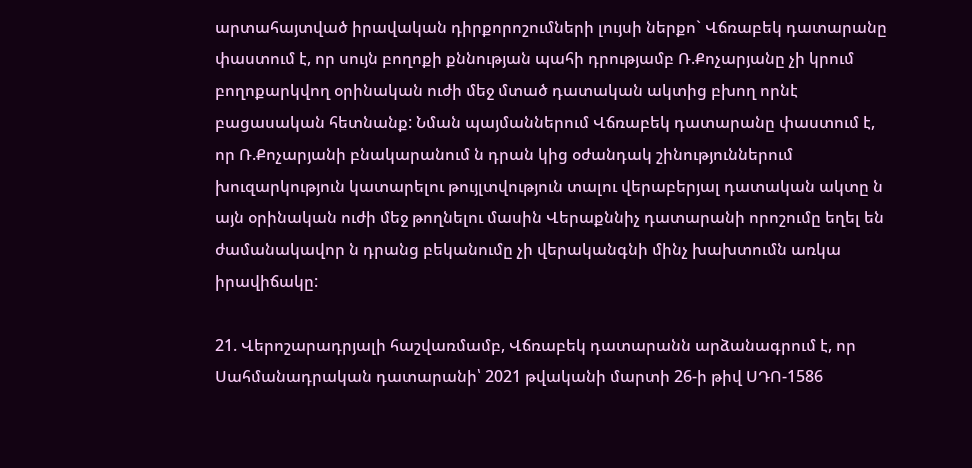արտահայտված իրավական դիրքորոշումների լույսի ներքո` Վճռաբեկ դատարանը փաստում է, որ սույն բողոքի քննության պահի դրությամբ Ռ.Քոչարյանը չի կրում բողոքարկվող օրինական ուժի մեջ մտած դատական ակտից բխող որնէ բացասական հետնանք: Նման պայմաններում Վճռաբեկ դատարանը փաստում է, որ Ռ.Քոչարյանի բնակարանում ն դրան կից օժանդակ շինություններում խուզարկություն կատարելու թույլտվություն տալու վերաբերյալ դատական ակտը ն այն օրինական ուժի մեջ թողնելու մասին Վերաքննիչ դատարանի որոշումը եղել են ժամանակավոր ն դրանց բեկանումը չի վերականգնի մինչ խախտումն առկա իրավիճակը:

21. Վերոշարադրյալի հաշվառմամբ, Վճռաբեկ դատարանն արձանագրում է, որ Սահմանադրական դատարանի՝ 2021 թվականի մարտի 26-ի թիվ ՍԴՈ-1586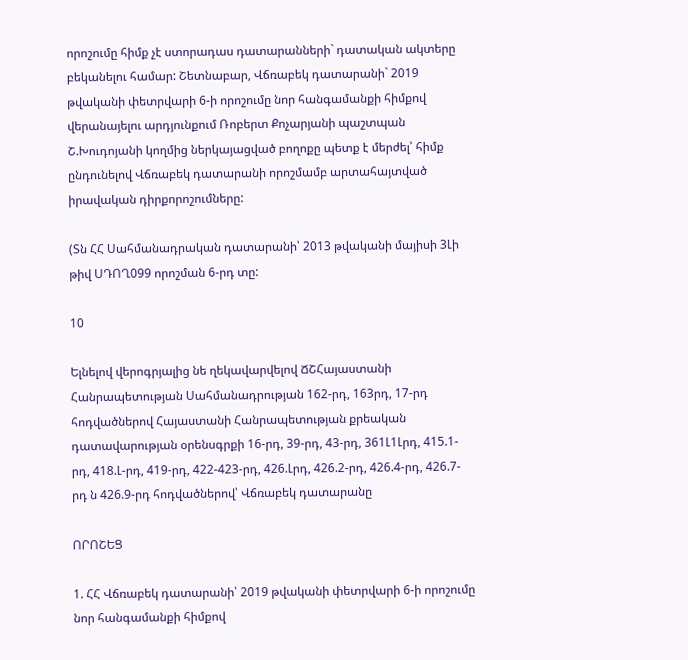որոշումը հիմք չէ ստորադաս դատարանների` դատական ակտերը բեկանելու համար: Շետնաբար, Վճռաբեկ դատարանի` 2019 թվականի փետրվարի 6-ի որոշումը նոր հանգամանքի հիմքով վերանայելու արդյունքում Ռոբերտ Քոչարյանի պաշտպան Շ.Խուդոյանի կողմից ներկայացված բողոքը պետք է մերժել՝ հիմք ընդունելով Վճռաբեկ դատարանի որոշմամբ արտահայտված իրավական դիրքորոշումները:

(Տն ՀՀ Սահմանադրական դատարանի՝ 2013 թվականի մայիսի 3Լի թիվ ՍԴՈՂ099 որոշման 6-րդ տը:

10

Ելնելով վերոգրյալից նե ղեկավարվելով ՃՇՀայաստանի Հանրապետության Սահմանադրության 162-րդ, 163րդ, 17-րդ հոդվածներով Հայաստանի Հանրապետության քրեական դատավարության օրենսգրքի 16-րդ, 39-րդ, 43-րդ, 361Լ1Լրդ, 415.1-րդ, 418.Լ-րդ, 419-րդ, 422-423-րդ, 426.Լրդ, 426.2-րդ, 426.4-րդ, 426.7-րդ ն 426.9-րդ հոդվածներով՝ Վճռաբեկ դատարանը

ՈՐՈՇԵՑ

1. ՀՀ Վճռաբեկ դատարանի՝ 2019 թվականի փետրվարի 6-ի որոշումը նոր հանգամանքի հիմքով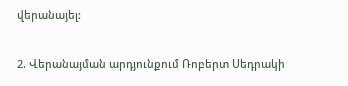վերանայել:

2. Վերանայման արդյունքում Ռոբերտ Սեդրակի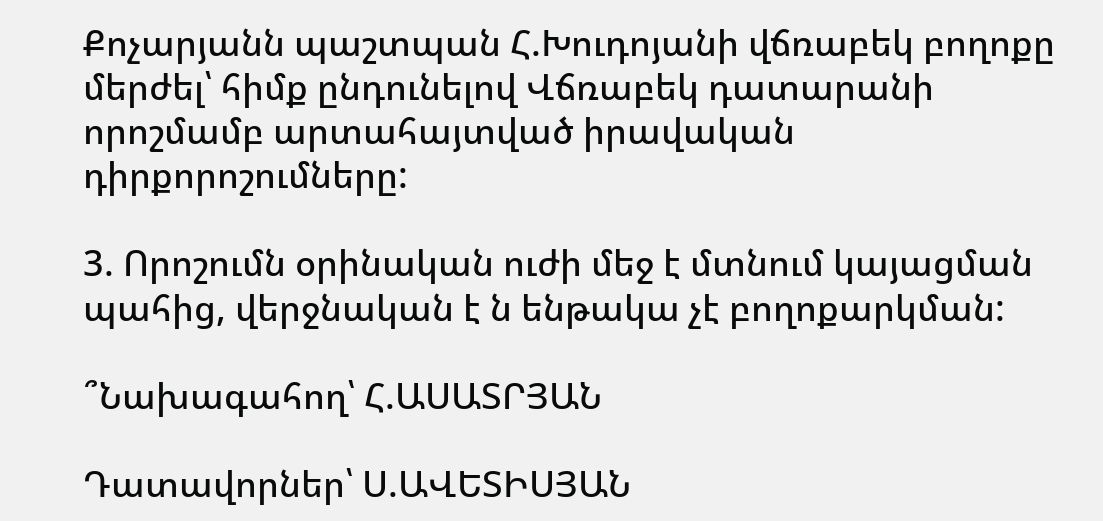Քոչարյանն պաշտպան Հ.Խուդոյանի վճռաբեկ բողոքը մերժել՝ հիմք ընդունելով Վճռաբեկ դատարանի որոշմամբ արտահայտված իրավական դիրքորոշումները:

3. Որոշումն օրինական ուժի մեջ է մտնում կայացման պահից, վերջնական է ն ենթակա չէ բողոքարկման:

՞Նախագահող՝ Հ.ԱՍԱՏՐՅԱՆ

Դատավորներ՝ Ս.ԱՎԵՏԻՍՅԱՆ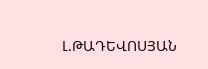Լ.ԹԱԴԵՎՈՍՅԱՆ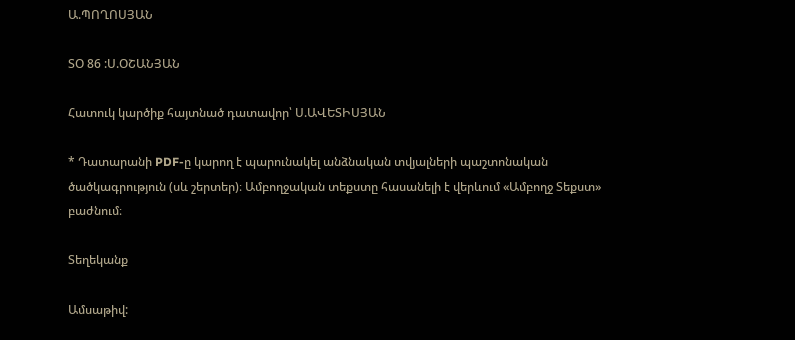Ա.ՊՈՂՈՍՅԱՆ

ՏՕ 86 :Ս.ՕՇԱՆՅԱՆ

Հատուկ կարծիք հայտնած դատավոր՝ Ս.ԱՎԵՏԻՍՅԱՆ

* Դատարանի PDF-ը կարող է պարունակել անձնական տվյալների պաշտոնական ծածկագրություն (սև շերտեր)։ Ամբողջական տեքստը հասանելի է վերևում «Ամբողջ Տեքստ» բաժնում։

Տեղեկանք

Ամսաթիվ: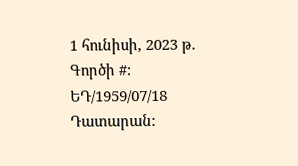1 հունիսի, 2023 թ.
Գործի #:
ԵԴ/1959/07/18
Դատարան: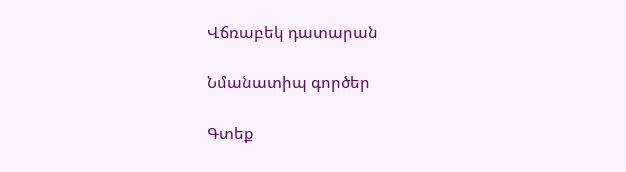Վճռաբեկ դատարան

Նմանատիպ գործեր

Գտեք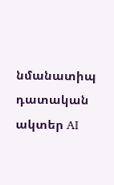նմանատիպ դատական ակտեր AI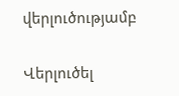վերլուծությամբ

Վերլուծել